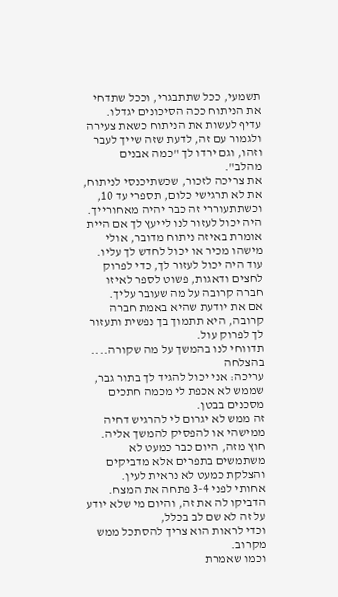תשמעי, ככל שתתבגרי, וככל שתדחי את הניתוח ככה הסיכונים יגדלו.
עדיף לעשות את הניתוח כשאת צעירה ולגמור עם זה, לדעת שזה שייך לעבר וזהו, וגם ירדו לך "כמה אבנים מהלב".
את צריכה לזכור, שכשתיכנסי לניתוח, את לא תרגישי כלום, תספרי עד 10, וכשתתעוררי זה כבר יהיה מאחורייך.
היה יכול לעזור לנו לייעץ לך אם היית אומרת באיזה ניתוח מדובר, אולי מישהו מכיר או יכול לחדש לך עליו.
עוד היה יכול לעזור לך, כדי לפרוק לחצים ודאגות, פשוט לספר לאיזו חברה קרובה על מה שעובר עליך.
אם את יודעת שהיא באמת חברה קרובה, היא תתמוך בך נפשית ותעזור לך לפרוק עול.
תדווחי לנו בהמשך על מה שקורה....
בהצלחה
עריכה: אני יכול להגיד לך בתור גבר, שממש לא אכפת לי מכמה חתכים מסכנים בבטן.
זה ממש לא יגרום לי להרגיש דחיה ממישהי או להפסיק להמשך אליה.
חוץ מזה, היום כבר כמעט לא משתמשים בתפרים אלא מדביקים והצלקת כמעט לא נראית לעין.
אחותי לפני 3-4 פתחה את המצח. הדביקו לה את זה, והיום מי שלא יודע על זה לא שם לב בכלל,
וכדי לראות הוא צריך להסתכל ממש מקרוב.
וכמו שאמרת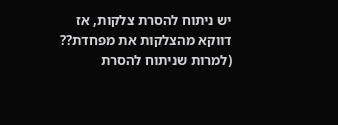יש ניתוח להסרת צלקות, אז דווקא מהצלקות את מפחדת?? (למרות שניתוח להסרת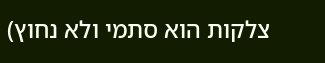צלקות הוא סתמי ולא נחוץ)